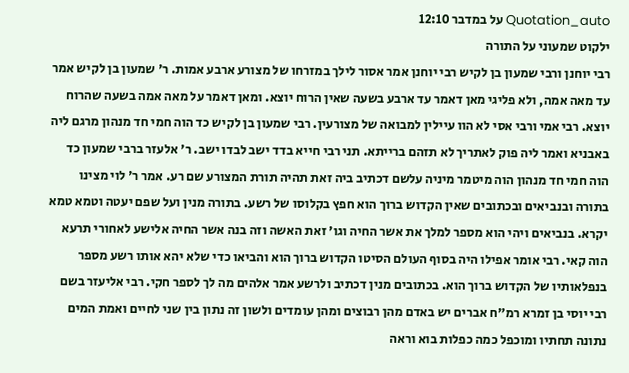Quotation_auto על במדבר 12:10
ילקוט שמעוני על התורה
רבי יוחנן ורבי שמעון בן לקיש רבי יוחנן אמר אסור לילך במזרחו של מצורע ארבע אמות. ר' שמעון בן לקיש אמר עד מאה אמה, ולא פליגי מאן דאמר עד ארבע בשעה שאין הרוח יוצא. ומאן דאמר על מאה אמה בשעה שהרוח יוצא. רבי אמי ורבי אסי לא הוו עיילין למבואה של מצורעין. רבי שמעון בן לקיש כד הוה חמי חד מנהון מרגם ליה באבניא ואמר ליה פוק לאתריך לא תזהם ברייתא. תני רבי חייא בדד ישב לבדו ישב. ר' אלעזר ברבי שמעון כד הוה חמי חד מנהון הוה מיטמר מיניה עלשם דכתיב ביה זאת תהיה תורת המצורע שם רע. אמר ר' לוי מצינו בתורה ובנביאים ובכתובים שאין הקדוש ברוך הוא חפץ בקלוסו של רשע. בתורה מנין ועל שפם יעטה וטמא טמא יקרא. בנביאים ויהי הוא מספר למלך את אשר החיה וגו' זאת האשה וזה בנה אשר החיה אלישע לאחורי תרעא הוה קאי. רבי אומר אפילו היה בסוף העולם הסיטו הקדוש ברוך הוא והביאו כדי שלא יהא אותו רשע מספר בנפלאותיו של הקדוש ברוך הוא. בכתובים מנין דכתיב ולרשע אמר אלהים מה לך לספר חקי. רבי אליעזר בשם רבי יוסי בן זמרא רמ"ח אברים יש באדם מהן רבוצים ומהן עומדים ולשון זה נתון בין שני לחיים ואמת המים נתונה תחתיו ומוכפל כמה כפלות בוא וראה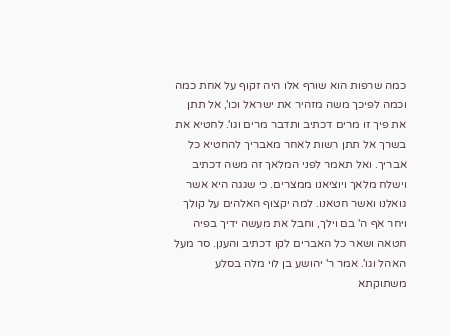כמה שרפות הוא שורף אלו היה זקוף על אחת כמה וכמה לפיכך משה מזהיר את ישראל וכו', אל תתן את פיך זו מרים דכתיב ותדבר מרים וגו'. לחטיא את בשרך אל תתן רשות לאחר מאבריך להחטיא כל אבריך. ואל תאמר לפני המלאך זה משה דכתיב וישלח מלאך ויוציאנו ממצרים. כי שגגה היא אשר גואלנו ואשר חטאנו. למה יקצוף האלהים על קולך ויחר אף ה' בם וילך, וחבל את מעשה ידיך בפיה חטאה ושאר כל האברים לקו דכתיב והענן. סר מעל האהל וגו'. אמר ר' יהושע בן לוי מלה בסלע משתוקתא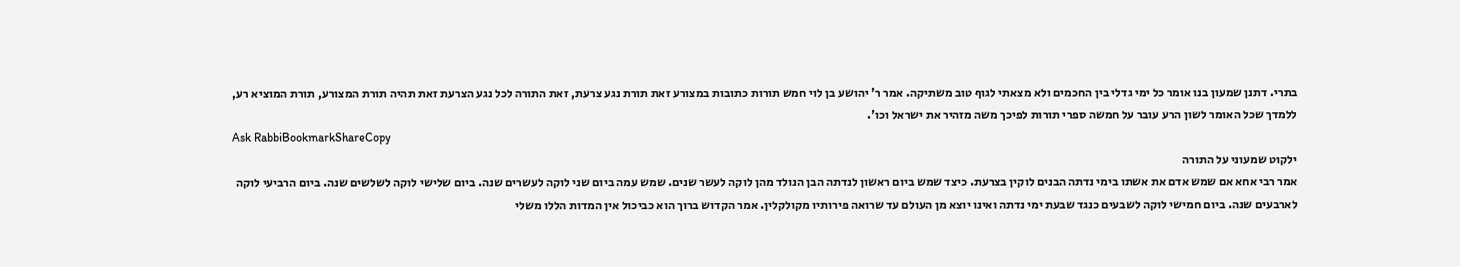בתרי. דתנן שמעון בנו אומר כל ימי גדלי בין החכמים ולא מצאתי לגוף טוב משתיקה. אמר ר' יהושע בן לוי חמש תורות כתובות במצורע זאת תורת נגע צרעת, זאת התורה לכל נגע הצרעת זאת תהיה תורת המצורע, תורת המוציא רע, ללמדך שכל האומר לשון הרע עובר על חמשה ספרי תורות לפיכך משה מזהיר את ישראל וכו'.
Ask RabbiBookmarkShareCopy
ילקוט שמעוני על התורה
אמר רבי אחא אם שמש אדם את אשתו בימי נדתה הבנים לוקין בצרעת. כיצד שמש ביום ראשון לנדתה הבן הנולד מהן לוקה לעשר שנים. שמש עמה ביום שני לוקה לעשרים שנה. ביום שלישי לוקה לשלשים שנה. ביום הרביעי לוקה לארבעים שנה. ביום חמישי לוקה לשבעים כנגד שבעת ימי נדתה ואינו יוצא מן העולם עד שרואה פירותיו מקולקלין. אמר הקדוש ברוך הוא כביכול אין המדות הללו משלי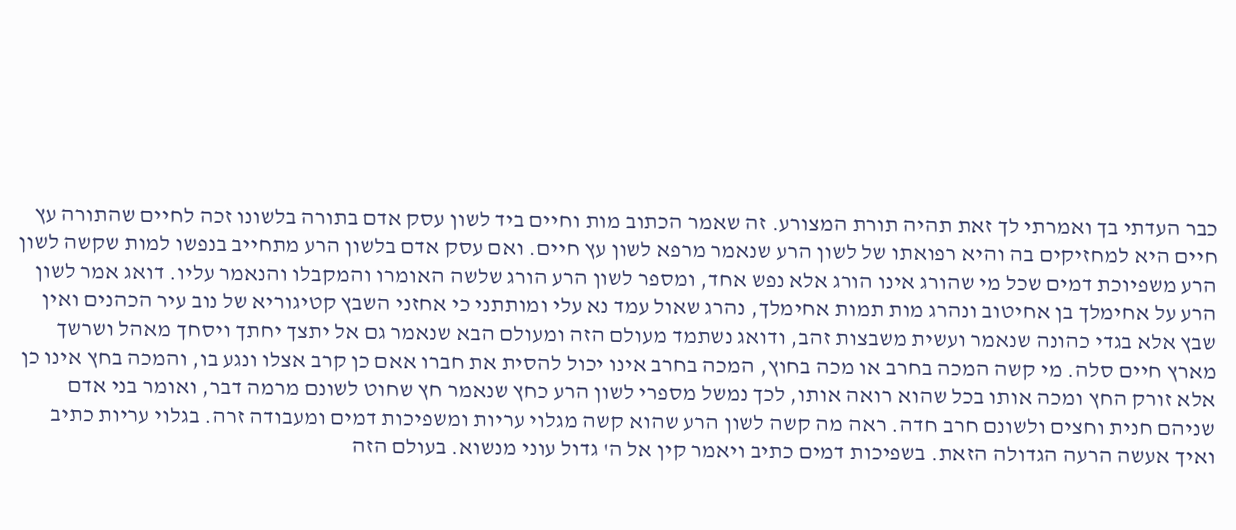כבר העדתי בך ואמרתי לך זאת תהיה תורת המצורע. זה שאמר הכתוב מות וחיים ביד לשון עסק אדם בתורה בלשונו זכה לחיים שהתורה עץ חיים היא למחזיקים בה והיא רפואתו של לשון הרע שנאמר מרפא לשון עץ חיים. ואם עסק אדם בלשון הרע מתחייב בנפשו למות שקשה לשון הרע משפיוכת דמים שכל מי שהורג אינו הורג אלא נפש אחד, ומספר לשון הרע הורג שלשה האומרו והמקבלו והנאמר עליו. דואג אמר לשון הרע על אחימלך בן אחיטוב ונהרג מות תמות אחימלך, נהרג שאול עמד נא עלי ומותתני כי אחזני השבץ קטיגוריא של נוב עיר הכהנים ואין שבץ אלא בגדי כהונה שנאמר ועשית משבצות זהב, ודואג נשתמד מעולם הזה ומעולם הבא שנאמר גם אל יתצך יחתך ויסחך מאהל ושרשך מארץ חיים סלה. מי קשה המכה בחרב או מכה בחוץ, המכה בחרב אינו יכול להסית את חברו אאם כן קרב אצלו ונגע בו, והמכה בחץ אינו כן אלא זורק החץ ומכה אותו בכל שהוא רואה אותו, לכך נמשל מספרי לשון הרע כחץ שנאמר חץ שחוט לשונם מרמה דבר, ואומר בני אדם שניהם חנית וחצים ולשונם חרב חדה. ראה מה קשה לשון הרע שהוא קשה מגלוי עריות ומשפיכות דמים ומעבודה זרה. בגלוי עריות כתיב ואיך אעשה הרעה הגדולה הזאת. בשפיכות דמים כתיב ויאמר קין אל ה' גדול עוני מנשוא. בעולם הזה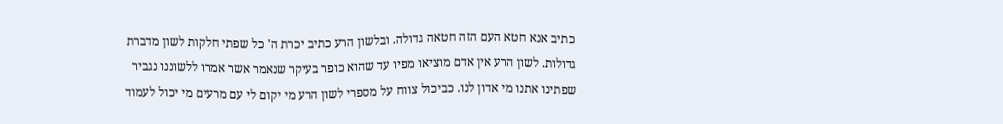כתיב אנא חטא העם הזה חטאה גדולה. ובלשון הרע כתיב יכרת ה' כל שפתי חלקות לשון מדברת גדולות. לשון הרע אין אדם מוציאו מפיו עד שהוא כופר בעיקר שנאמר אשר אמרו ללשוננו נגביר שפתינו אתנו מי אדון לנו. כביכול צווח על מספרי לשון הרע מי יקום לי עם מרעים מי יכול לעמוד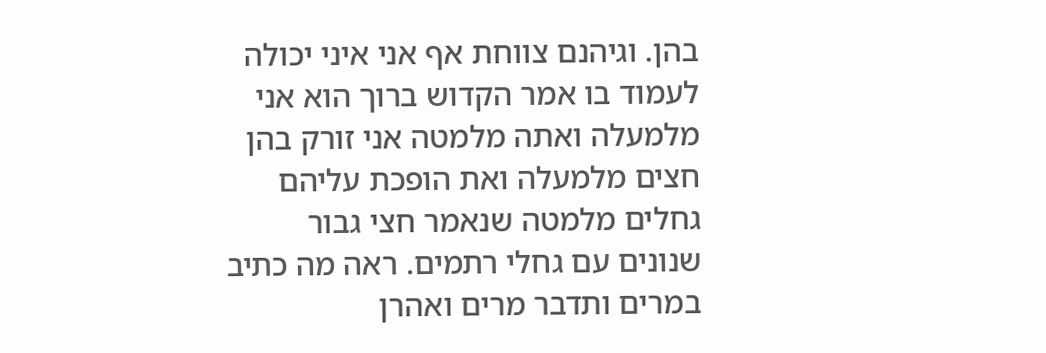בהן. וגיהנם צווחת אף אני איני יכולה לעמוד בו אמר הקדוש ברוך הוא אני מלמעלה ואתה מלמטה אני זורק בהן חצים מלמעלה ואת הופכת עליהם גחלים מלמטה שנאמר חצי גבור שנונים עם גחלי רתמים. ראה מה כתיב במרים ותדבר מרים ואהרן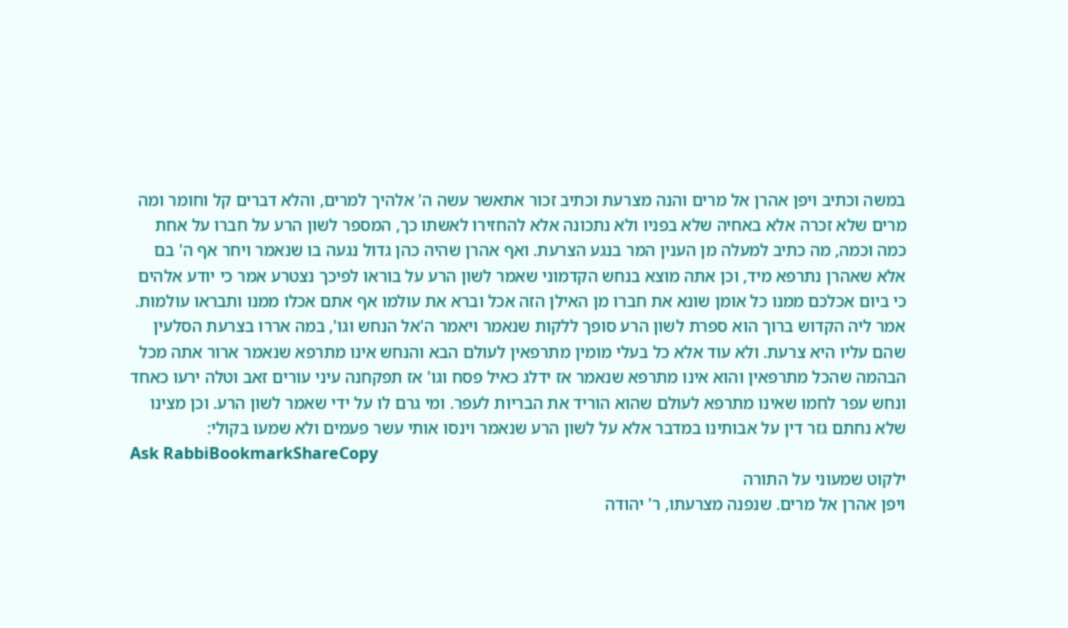במשה וכתיב ויפן אהרן אל מרים והנה מצרעת וכתיב זכור אתאשר עשה ה' אלהיך למרים, והלא דברים קל וחומר ומה מרים שלא זכרה אלא באחיה שלא בפניו ולא נתכונה אלא להחזירו לאשתו כך, המספר לשון הרע על חברו על אחת כמה וכמה, מה כתיב למעלה מן הענין המר בנגע הצרעת. ואף אהרן שהיה כהן גדול נגעה בו שנאמר ויחר אף ה' בם אלא שאהרן נתרפא מיד, וכן אתה מוצא בנחש הקדמוני שאמר לשון הרע על בוראו לפיכך נצטרע אמר כי יודע אלהים כי ביום אכלכם ממנו כל אומן שונא את חברו מן האילן הזה אכל וברא את עולמו אף אתם אכלו ממנו ותבראו עולמות. אמר ליה הקדוש ברוך הוא ספרת לשון הרע סופך ללקות שנאמר ויאמר ה'אל הנחש וגו', במה אררו בצרעת הסלעין שהם עליו היא צרעת. ולא עוד אלא כל בעלי מומין מתרפאין לעולם הבא והנחש אינו מתרפא שנאמר ארור אתה מכל הבהמה שהכל מתרפאין והוא אינו מתרפא שנאמר אז ידלג כאיל פסח וגו' אז תפקחנה עיני עורים זאב וטלה ירעו כאחד ונחש עפר לחמו שאינו מתרפא לעולם שהוא הוריד את הבריות לעפר. ומי גרם לו על ידי שאמר לשון הרע. וכן מצינו שלא נחתם גזר דין על אבותינו במדבר אלא על לשון הרע שנאמר וינסו אותי עשר פעמים ולא שמעו בקולי:
Ask RabbiBookmarkShareCopy
ילקוט שמעוני על התורה
ויפן אהרן אל מרים. שנפנה מצרעתו, ר' יהודה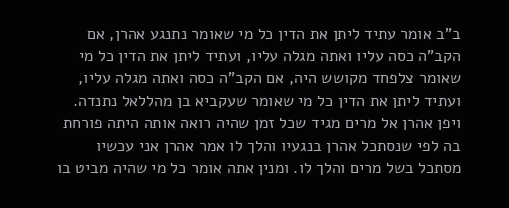ב"ב אומר עתיד ליתן את הדין כל מי שאומר נתנגע אהרן, אם הקב"ה כסה עליו ואתה מגלה עליו, ועתיד ליתן את הדין כל מי שאומר צלפחד מקושש היה, אם הקב"ה כסה ואתה מגלה עליו, ועתיד ליתן את הדין כל מי שאומר שעקביא בן מהללאל נתנדה. ויפן אהרן אל מרים מגיד שכל זמן שהיה רואה אותה היתה פורחת בה לפי שנסתכל אהרן בנגעיו והלך לו אמר אהרן אני עכשיו מסתכל בשל מרים והלך לו. ומנין אתה אומר כל מי שהיה מביט בו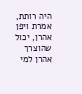היה רותת, אמרת ויפן אהרן, יכול שהוצרך אהרן למי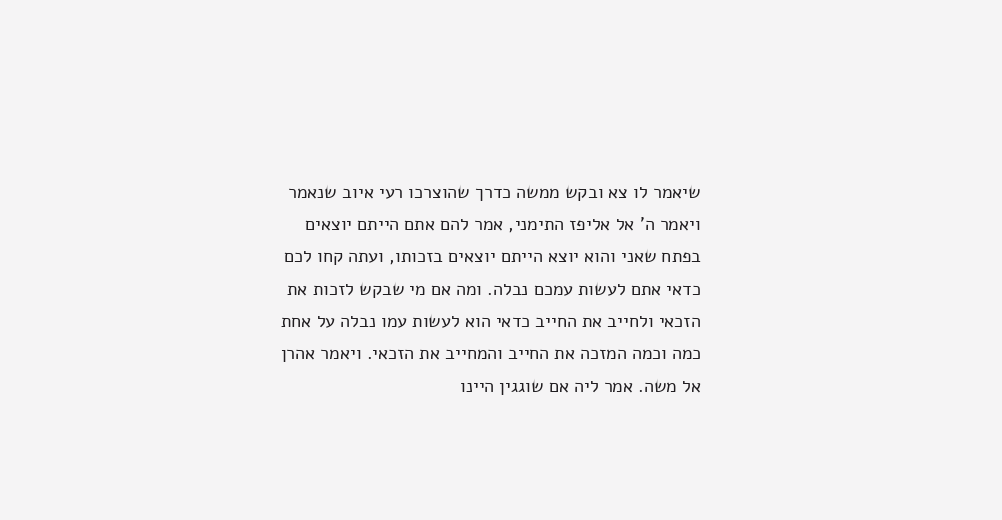שיאמר לו צא ובקש ממשה כדרך שהוצרכו רעי איוב שנאמר ויאמר ה' אל אליפז התימני, אמר להם אתם הייתם יוצאים בפתח שאני והוא יוצא הייתם יוצאים בזכותו, ועתה קחו לכם כדאי אתם לעשות עמכם נבלה. ומה אם מי שבקש לזכות את הזכאי ולחייב את החייב כדאי הוא לעשות עמו נבלה על אחת כמה וכמה המזכה את החייב והמחייב את הזכאי. ויאמר אהרן אל משה. אמר ליה אם שוגגין היינו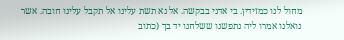מחול לנו כמזידין. בי אדני בבקשה. אל נא תשת עלינו אל תקבל עלינו חובה. אשר נואלנו אמרו ליה נתפשנו ששלחנו יד בך (כתוב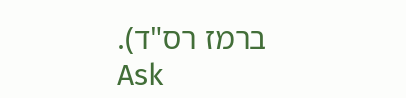ברמז רס"ד).
Ask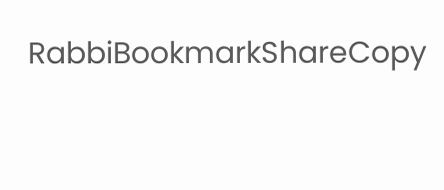RabbiBookmarkShareCopy